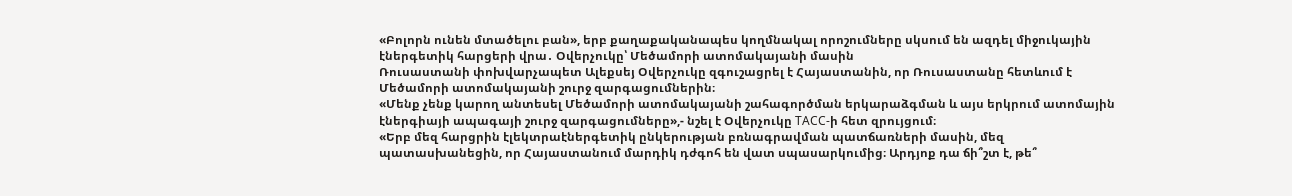«Բոլորն ունեն մտածելու բան», երբ քաղաքականապես կողմնակալ որոշումները սկսում են ազդել միջուկային էներգետիկ հարցերի վրա․ Օվերչուկը՝ Մեծամորի ատոմակայանի մասին
Ռուսաստանի փոխվարչապետ Ալեքսեյ Օվերչուկը զգուշացրել է Հայաստանին, որ Ռուսաստանը հետևում է Մեծամորի ատոմակայանի շուրջ զարգացումներին։
«Մենք չենք կարող անտեսել Մեծամորի ատոմակայանի շահագործման երկարաձգման և այս երկրում ատոմային էներգիայի ապագայի շուրջ զարգացումները»,- նշել է Օվերչուկը ТАСС-ի հետ զրույցում։
«Երբ մեզ հարցրին էլեկտրաէներգետիկ ընկերության բռնագրավման պատճառների մասին, մեզ պատասխանեցին, որ Հայաստանում մարդիկ դժգոհ են վատ սպասարկումից։ Արդյոք դա ճի՞շտ է, թե՞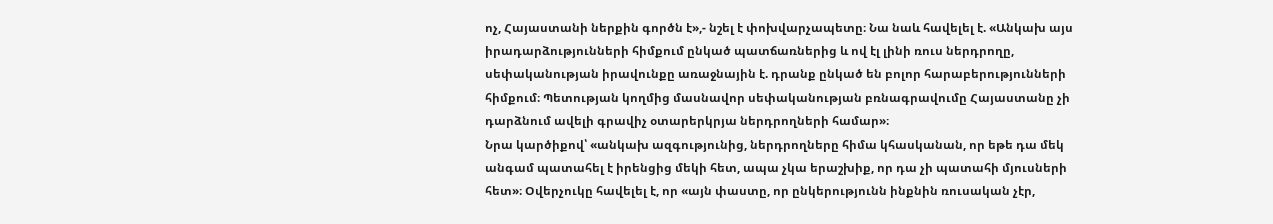ոչ, Հայաստանի ներքին գործն է»,- նշել է փոխվարչապետը։ Նա նաև հավելել է. «Անկախ այս իրադարձությունների հիմքում ընկած պատճառներից և ով էլ լինի ռուս ներդրողը, սեփականության իրավունքը առաջնային է. դրանք ընկած են բոլոր հարաբերությունների հիմքում։ Պետության կողմից մասնավոր սեփականության բռնագրավումը Հայաստանը չի դարձնում ավելի գրավիչ օտարերկրյա ներդրողների համար»։
Նրա կարծիքով՝ «անկախ ազգությունից, ներդրողները հիմա կհասկանան, որ եթե դա մեկ անգամ պատահել է իրենցից մեկի հետ, ապա չկա երաշխիք, որ դա չի պատահի մյուսների հետ»։ Օվերչուկը հավելել է, որ «այն փաստը, որ ընկերությունն ինքնին ռուսական չէր,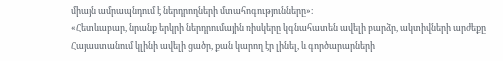միայն ամրապնդում է ներդրողների մտահոգությունները»։
«Հետևաբար, նրանք երկրի ներդրումային ռիսկերը կգնահատեն ավելի բարձր, ակտիվների արժեքը Հայաստանում կլինի ավելի ցածր, քան կարող էր լինել, և գործարարների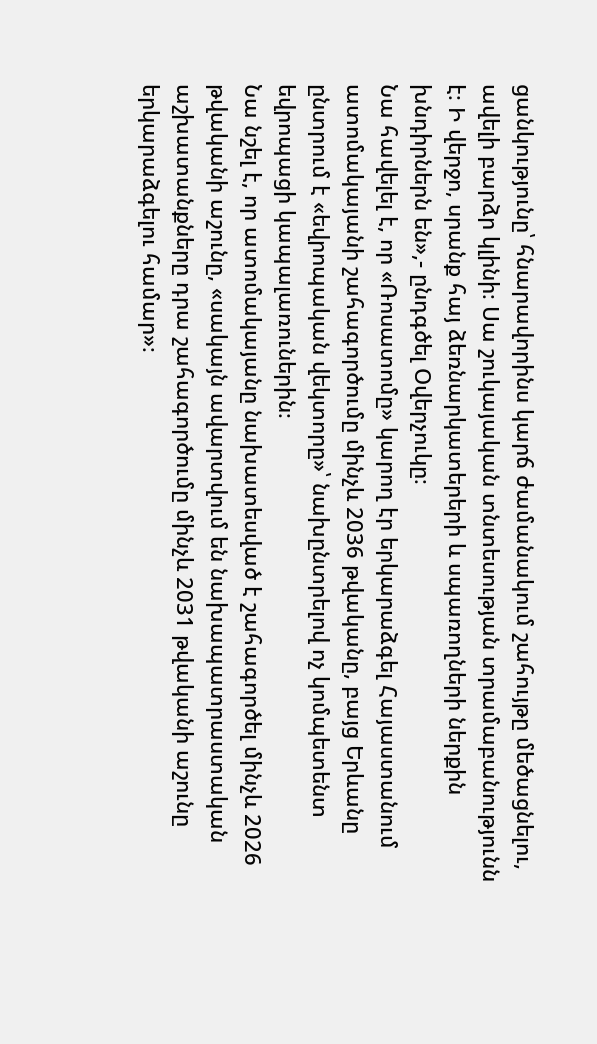ցանկությունը՝ հնարավորինս կարճ ժամանակում շահույթը մեծացնելու, ավելի բարձր կլինի։ Սա շուկայական տնտեսության տրամաբանությունն է։ Ի վերջո, սրանք հայ ձեռնարկատերերի և սպառողների ներքին խնդիրներն են»,- ընդգծել Օվերչուկը։
Նա հավելել է, որ «Ռոսատոմը» կարող էր երկարաձգել Հայաստանում ատոմակայանի շահագործումը մինչև 2036 թվականը, բայց Երևանը ընտրում է «եվրոպական վեկտորը»՝ նախընտրելով ոչ կոմպետենտ եվրոպացի կապալառուներին։
Նա նշել է, որ ատոմակայանը նախատեսված է շահագործել մինչև 2026 թվականի աշունը, «սակայն ավարտվում են նախապատրաստական աշխատանքները դրա շահագործումը մինչև 2031 թվականի աշունը երկարաձգելու համար»։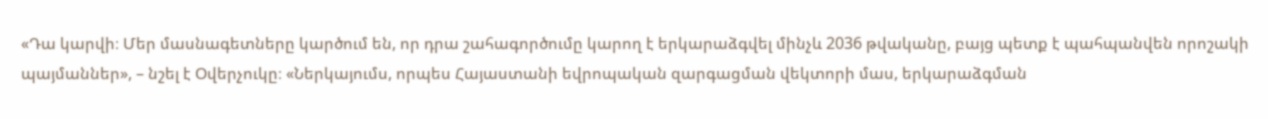«Դա կարվի։ Մեր մասնագետները կարծում են, որ դրա շահագործումը կարող է երկարաձգվել մինչև 2036 թվականը, բայց պետք է պահպանվեն որոշակի պայմաններ», – նշել է Օվերչուկը։ «Ներկայումս, որպես Հայաստանի եվրոպական զարգացման վեկտորի մաս, երկարաձգման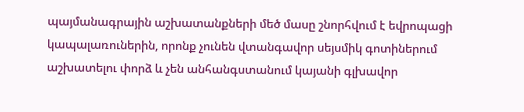պայմանագրային աշխատանքների մեծ մասը շնորհվում է եվրոպացի կապալառուներին, որոնք չունեն վտանգավոր սեյսմիկ գոտիներում աշխատելու փորձ և չեն անհանգստանում կայանի գլխավոր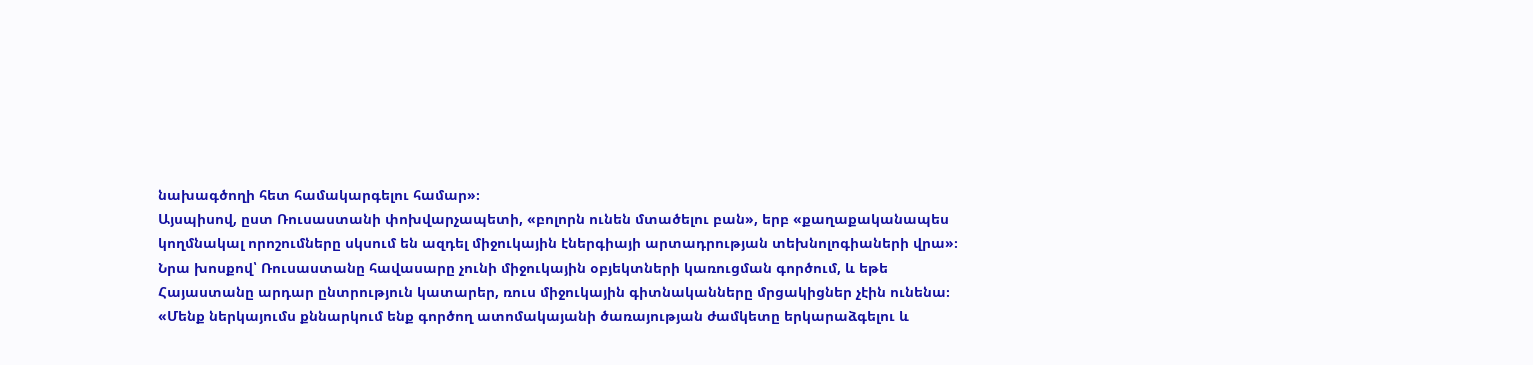նախագծողի հետ համակարգելու համար»։
Այսպիսով, ըստ Ռուսաստանի փոխվարչապետի, «բոլորն ունեն մտածելու բան», երբ «քաղաքականապես կողմնակալ որոշումները սկսում են ազդել միջուկային էներգիայի արտադրության տեխնոլոգիաների վրա»։ Նրա խոսքով՝ Ռուսաստանը հավասարը չունի միջուկային օբյեկտների կառուցման գործում, և եթե Հայաստանը արդար ընտրություն կատարեր, ռուս միջուկային գիտնականները մրցակիցներ չէին ունենա։
«Մենք ներկայումս քննարկում ենք գործող ատոմակայանի ծառայության ժամկետը երկարաձգելու և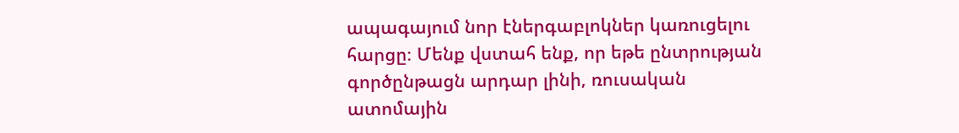ապագայում նոր էներգաբլոկներ կառուցելու հարցը։ Մենք վստահ ենք, որ եթե ընտրության գործընթացն արդար լինի, ռուսական ատոմային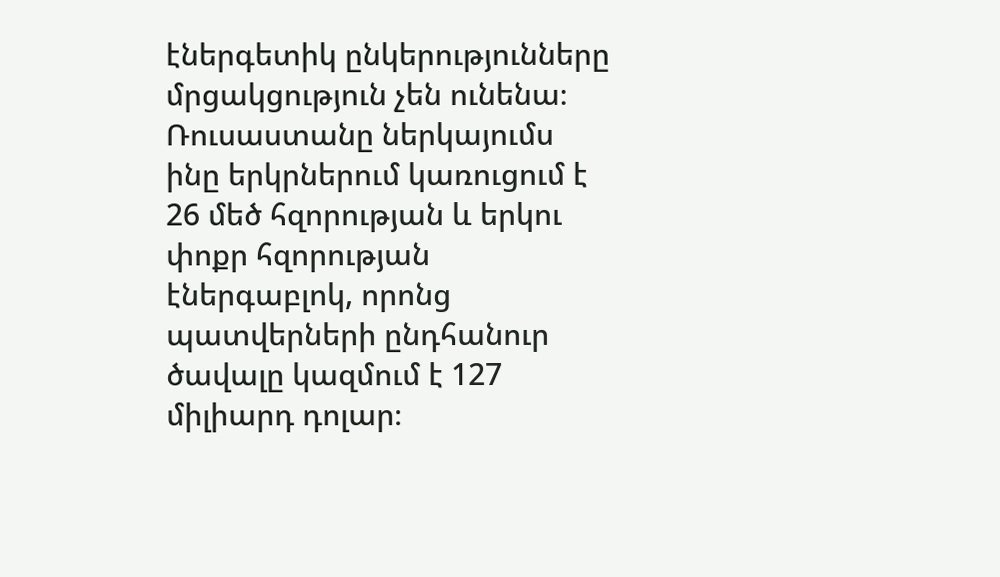էներգետիկ ընկերությունները մրցակցություն չեն ունենա։ Ռուսաստանը ներկայումս ինը երկրներում կառուցում է 26 մեծ հզորության և երկու փոքր հզորության էներգաբլոկ, որոնց պատվերների ընդհանուր ծավալը կազմում է 127 միլիարդ դոլար։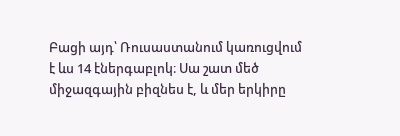Բացի այդ՝ Ռուսաստանում կառուցվում է ևս 14 էներգաբլոկ։ Սա շատ մեծ միջազգային բիզնես է, և մեր երկիրը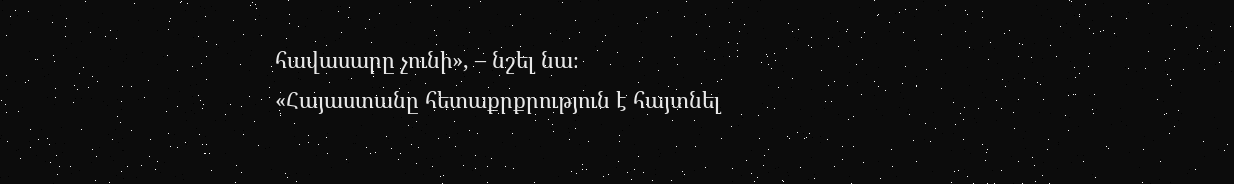հավասարը չունի», – նշել նա։
«Հայաստանը հետաքրքրություն է հայտնել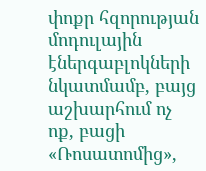փոքր հզորության մոդուլային էներգաբլոկների նկատմամբ, բայց աշխարհում ոչ ոք, բացի «Ռոսատոմից»,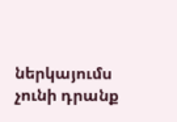ներկայումս չունի դրանք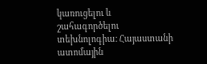կառուցելու և շահագործելու տեխնոլոգիա։ Հայաստանի ատոմային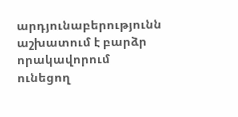արդյունաբերությունն աշխատում է բարձր որակավորում ունեցող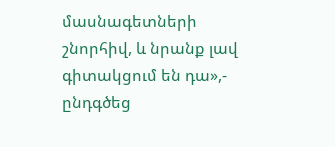մասնագետների շնորհիվ, և նրանք լավ գիտակցում են դա»,- ընդգծեց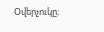Օվերչուկը։